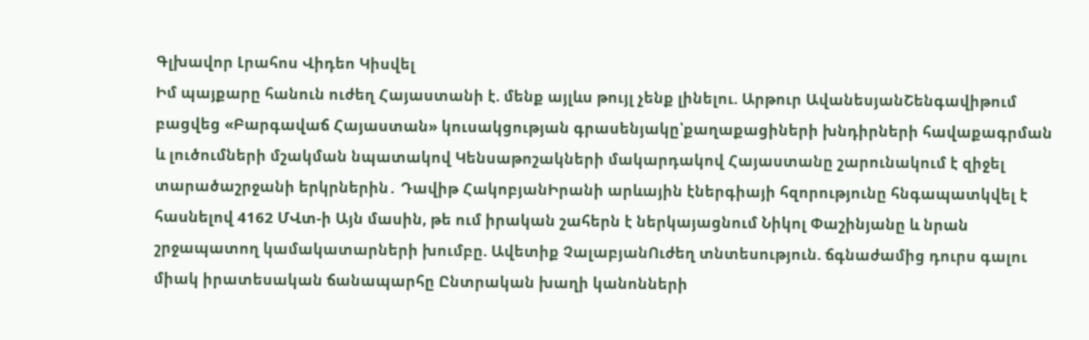Գլխավոր Լրահոս Վիդեո Կիսվել
Իմ պայքարը հանուն ուժեղ Հայաստանի է. մենք այլևս թույլ չենք լինելու. Արթուր ԱվանեսյանՇենգավիթում բացվեց «Բարգավաճ Հայաստան» կուսակցության գրասենյակը՝քաղաքացիների խնդիրների հավաքագրման և լուծումների մշակման նպատակով Կենսաթոշակների մակարդակով Հայաստանը շարունակում է զիջել տարածաշրջանի երկրներին․ Դավիթ ՀակոբյանԻրանի արևային էներգիայի հզորությունը հնգապատկվել է հասնելով 4162 ՄՎտ-ի Այն մասին, թե ում իրական շահերն է ներկայացնում Նիկոլ Փաշինյանը և նրան շրջապատող կամակատարների խումբը. Ավետիք ՉալաբյանՈւժեղ տնտեսություն. ճգնաժամից դուրս գալու միակ իրատեսական ճանապարհը Ընտրական խաղի կանոնների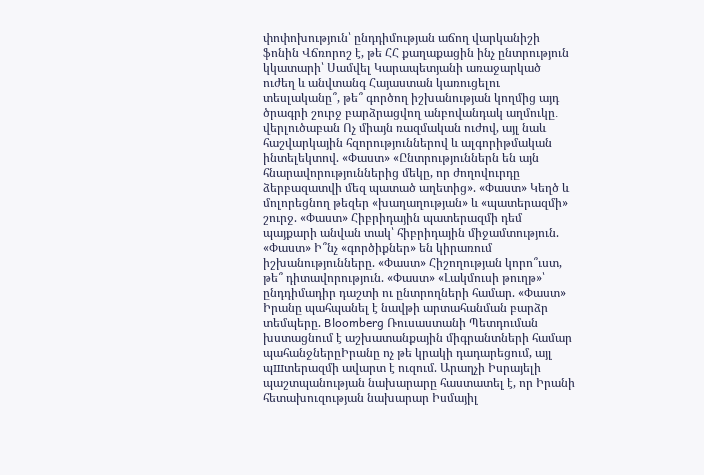փոփոխություն՝ ընդդիմության աճող վարկանիշի ֆոնին Վճռորոշ է, թե ՀՀ քաղաքացին ինչ ընտրություն կկատարի՝ Սամվել Կարապետյանի առաջարկած ուժեղ և անվտանգ Հայաստան կառուցելու տեսլականը՞, թե՞ գործող իշխանության կողմից այդ ծրագրի շուրջ բարձրացվող անբովանդակ աղմուկը․ վերլուծաբան Ոչ միայն ռազմական ուժով, այլ նաև հաշվարկային հզորություններով և ալգորիթմական ինտելեկտով. «Փաստ» «Ընտրություններն են այն հնարավորություններից մեկը, որ ժողովուրդը ձերբազատվի մեզ պատած աղետից». «Փաստ» Կեղծ և մոլորեցնող թեզեր «խաղաղության» և «պատերազմի» շուրջ. «Փաստ» Հիբրիդային պատերազմի դեմ պայքարի անվան տակ՝ հիբրիդային միջամտություն. «Փաստ» Ի՞նչ «գործիքներ» են կիրառում իշխանությունները. «Փաստ» Հիշողության կորո՞ւստ, թե՞ դիտավորություն. «Փաստ» «Լակմուսի թուղթ»՝ ընդդիմադիր դաշտի ու ընտրողների համար. «Փաստ» Իրանը պահպանել է նավթի արտահանման բարձր տեմպերը. Bloomberg Ռուսաստանի Պետդուման խստացնում է աշխատանքային միգրանտների համար պահանջներըԻրանը ոչ թե կրակի դադարեցում, այլ պшտերազմի ավարտ է ուզում. Արաղչի Իսրայելի պաշտպանության նախարարը հաստատել է, որ Իրանի հետախուզության նախարար Իսմայիլ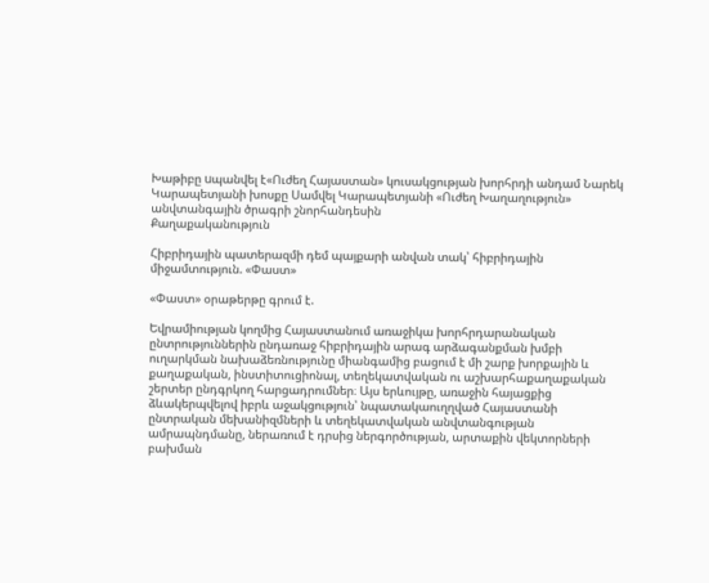Խաթիբը uպանվել է«Ուժեղ Հայաստան» կուսակցության խորհրդի անդամ Նարեկ Կարապետյանի խոսքը Սամվել Կարապետյանի «Ուժեղ Խաղաղություն» անվտանգային ծրագրի շնորհանդեսին
Քաղաքականություն

Հիբրիդային պատերազմի դեմ պայքարի անվան տակ՝ հիբրիդային միջամտություն. «Փաստ»

«Փաստ» օրաթերթը գրում է.

Եվրամիության կողմից Հայաստանում առաջիկա խորհրդարանական ընտրություններին ընդառաջ հիբրիդային արագ արձագանքման խմբի ուղարկման նախաձեռնությունը միանգամից բացում է մի շարք խորքային և քաղաքական, ինստիտուցիոնալ, տեղեկատվական ու աշխարհաքաղաքական շերտեր ընդգրկող հարցադրումներ։ Այս երևույթը, առաջին հայացքից ձևակերպվելով իբրև աջակցություն՝ նպատակաուղղված Հայաստանի ընտրական մեխանիզմների և տեղեկատվական անվտանգության ամրապնդմանը, ներառում է դրսից ներգործության, արտաքին վեկտորների բախման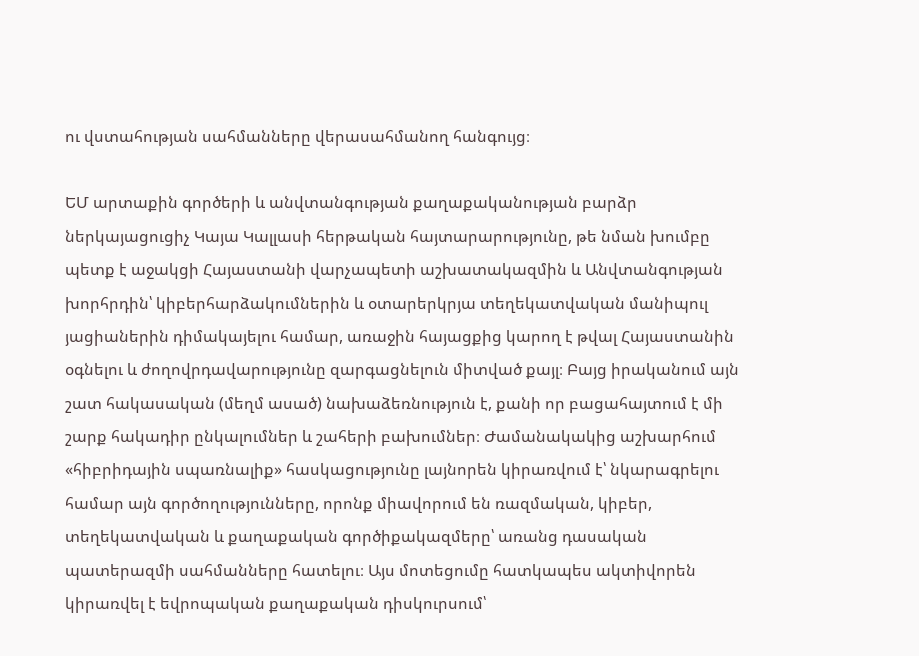ու վստահության սահմանները վերասահմանող հանգույց։

ԵՄ արտաքին գործերի և անվտանգության քաղաքականության բարձր ներկայացուցիչ Կայա Կալլասի հերթական հայտարարությունը, թե նման խումբը պետք է աջակցի Հայաստանի վարչապետի աշխատակազմին և Անվտանգության խորհրդին՝ կիբերհարձակումներին և օտարերկրյա տեղեկատվական մանիպուլ յացիաներին դիմակայելու համար, առաջին հայացքից կարող է թվալ Հայաստանին օգնելու և ժողովրդավարությունը զարգացնելուն միտված քայլ։ Բայց իրականում այն շատ հակասական (մեղմ ասած) նախաձեռնություն է, քանի որ բացահայտում է մի շարք հակադիր ընկալումներ և շահերի բախումներ։ Ժամանակակից աշխարհում «հիբրիդային սպառնալիք» հասկացությունը լայնորեն կիրառվում է՝ նկարագրելու համար այն գործողությունները, որոնք միավորում են ռազմական, կիբեր, տեղեկատվական և քաղաքական գործիքակազմերը՝ առանց դասական պատերազմի սահմանները հատելու։ Այս մոտեցումը հատկապես ակտիվորեն կիրառվել է եվրոպական քաղաքական դիսկուրսում՝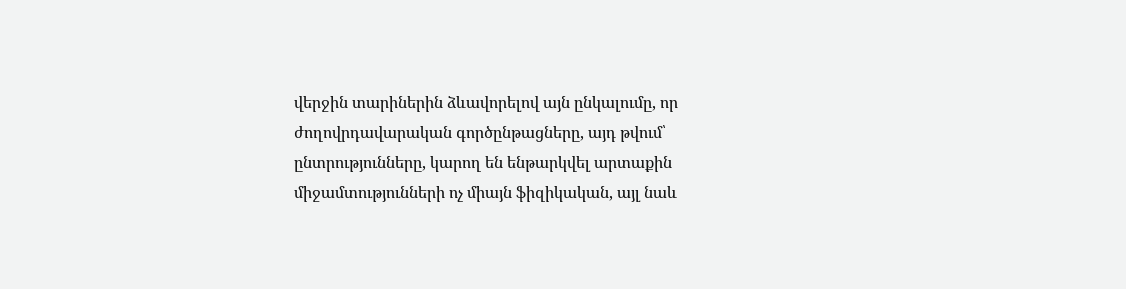վերջին տարիներին ձևավորելով այն ընկալումը, որ ժողովրդավարական գործընթացները, այդ թվում՝ ընտրությունները, կարող են ենթարկվել արտաքին միջամտությունների ոչ միայն ֆիզիկական, այլ նաև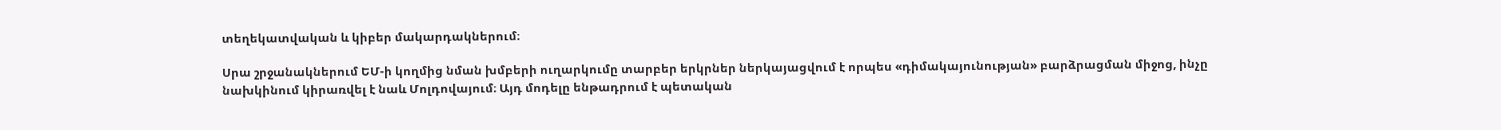տեղեկատվական և կիբեր մակարդակներում։

Սրա շրջանակներում ԵՄ-ի կողմից նման խմբերի ուղարկումը տարբեր երկրներ ներկայացվում է որպես «դիմակայունության» բարձրացման միջոց, ինչը նախկինում կիրառվել է նաև Մոլդովայում։ Այդ մոդելը ենթադրում է պետական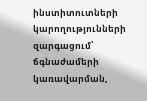ինստիտուտների կարողությունների զարգացում՝ ճգնաժամերի կառավարման,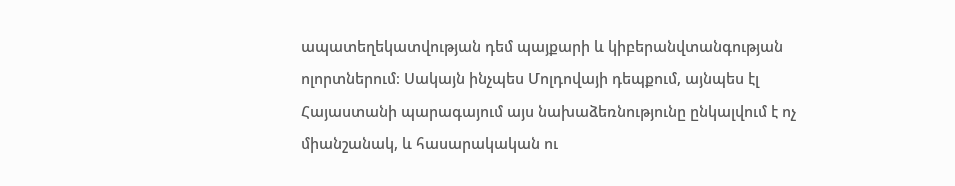ապատեղեկատվության դեմ պայքարի և կիբերանվտանգության ոլորտներում։ Սակայն ինչպես Մոլդովայի դեպքում, այնպես էլ Հայաստանի պարագայում այս նախաձեռնությունը ընկալվում է ոչ միանշանակ, և հասարակական ու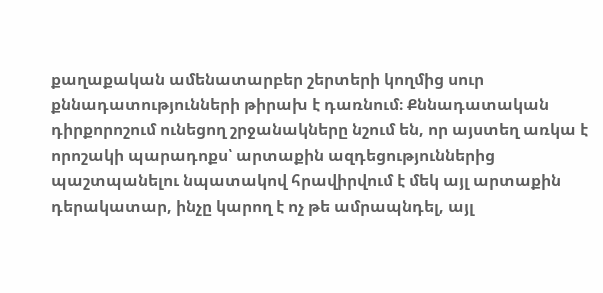քաղաքական ամենատարբեր շերտերի կողմից սուր քննադատությունների թիրախ է դառնում։ Քննադատական դիրքորոշում ունեցող շրջանակները նշում են, որ այստեղ առկա է որոշակի պարադոքս՝ արտաքին ազդեցություններից պաշտպանելու նպատակով հրավիրվում է մեկ այլ արտաքին դերակատար, ինչը կարող է ոչ թե ամրապնդել, այլ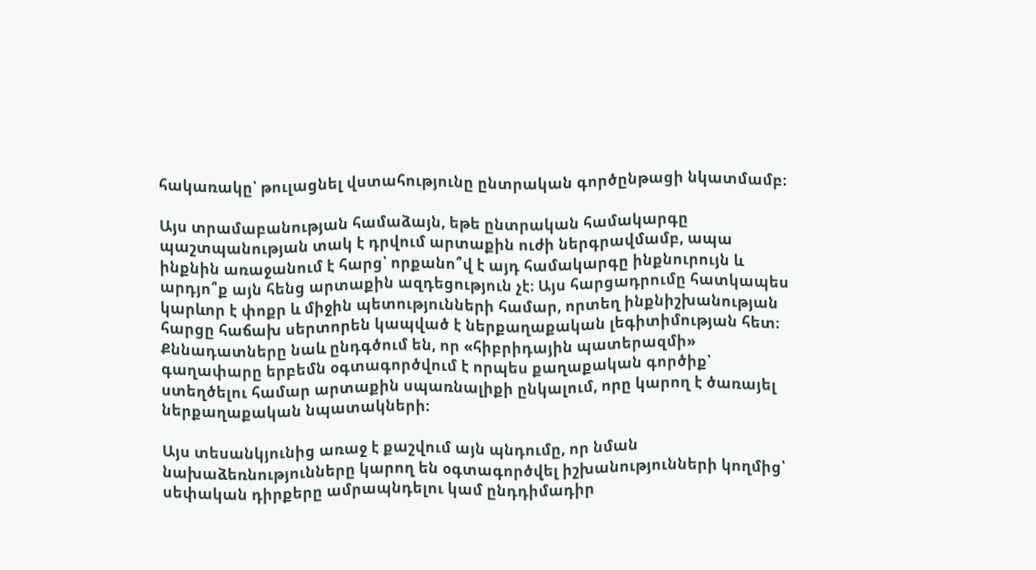հակառակը՝ թուլացնել վստահությունը ընտրական գործընթացի նկատմամբ։

Այս տրամաբանության համաձայն, եթե ընտրական համակարգը պաշտպանության տակ է դրվում արտաքին ուժի ներգրավմամբ, ապա ինքնին առաջանում է հարց՝ որքանո՞վ է այդ համակարգը ինքնուրույն և արդյո՞ք այն հենց արտաքին ազդեցություն չէ։ Այս հարցադրումը հատկապես կարևոր է փոքր և միջին պետությունների համար, որտեղ ինքնիշխանության հարցը հաճախ սերտորեն կապված է ներքաղաքական լեգիտիմության հետ։ Քննադատները նաև ընդգծում են, որ «հիբրիդային պատերազմի» գաղափարը երբեմն օգտագործվում է որպես քաղաքական գործիք՝ ստեղծելու համար արտաքին սպառնալիքի ընկալում, որը կարող է ծառայել ներքաղաքական նպատակների։

Այս տեսանկյունից առաջ է քաշվում այն պնդումը, որ նման նախաձեռնությունները կարող են օգտագործվել իշխանությունների կողմից՝ սեփական դիրքերը ամրապնդելու կամ ընդդիմադիր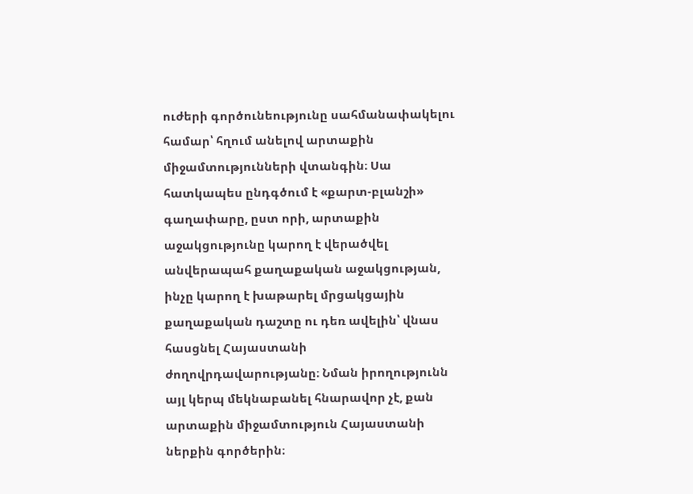ուժերի գործունեությունը սահմանափակելու համար՝ հղում անելով արտաքին միջամտությունների վտանգին։ Սա հատկապես ընդգծում է «քարտ-բլանշի» գաղափարը, ըստ որի, արտաքին աջակցությունը կարող է վերածվել անվերապահ քաղաքական աջակցության, ինչը կարող է խաթարել մրցակցային քաղաքական դաշտը ու դեռ ավելին՝ վնաս հասցնել Հայաստանի ժողովրդավարությանը։ Նման իրողությունն այլ կերպ մեկնաբանել հնարավոր չէ, քան արտաքին միջամտություն Հայաստանի ներքին գործերին։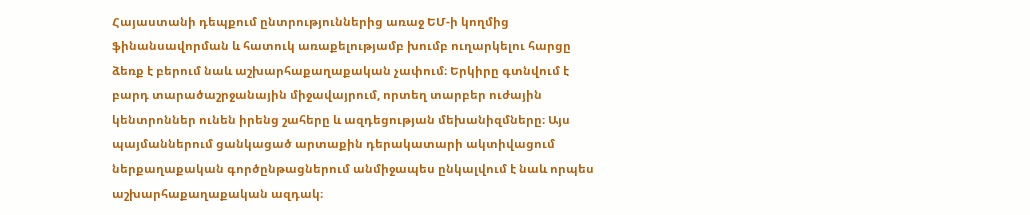Հայաստանի դեպքում ընտրություններից առաջ ԵՄ-ի կողմից ֆինանսավորման և հատուկ առաքելությամբ խումբ ուղարկելու հարցը ձեռք է բերում նաև աշխարհաքաղաքական չափում։ Երկիրը գտնվում է բարդ տարածաշրջանային միջավայրում, որտեղ տարբեր ուժային կենտրոններ ունեն իրենց շահերը և ազդեցության մեխանիզմները։ Այս պայմաններում ցանկացած արտաքին դերակատարի ակտիվացում ներքաղաքական գործընթացներում անմիջապես ընկալվում է նաև որպես աշխարհաքաղաքական ազդակ։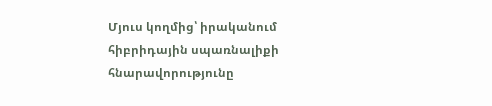Մյուս կողմից՝ իրականում հիբրիդային սպառնալիքի հնարավորությունը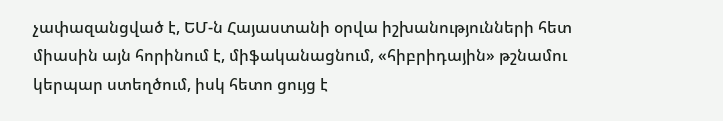չափազանցված է, ԵՄ-ն Հայաստանի օրվա իշխանությունների հետ միասին այն հորինում է, միֆականացնում, «հիբրիդային» թշնամու կերպար ստեղծում, իսկ հետո ցույց է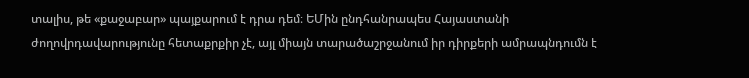տալիս, թե «քաջաբար» պայքարում է դրա դեմ։ ԵՄին ընդհանրապես Հայաստանի ժողովրդավարությունը հետաքրքիր չէ, այլ միայն տարածաշրջանում իր դիրքերի ամրապնդումն է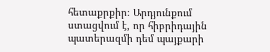հետաքրքիր։ Արդյունքում ստացվում է, որ հիբրիդային պատերազմի դեմ պայքարի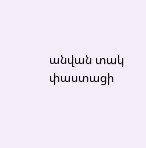անվան տակ փաստացի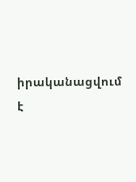իրականացվում է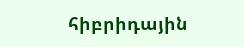հիբրիդային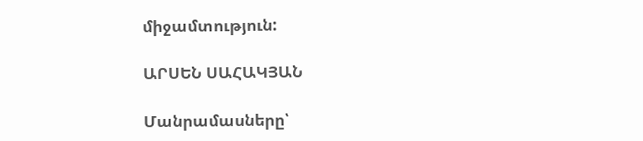միջամտություն:

ԱՐՍԵՆ ՍԱՀԱԿՅԱՆ

Մանրամասները՝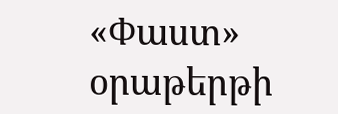«Փաստ» օրաթերթի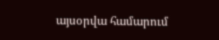այսօրվա համարում